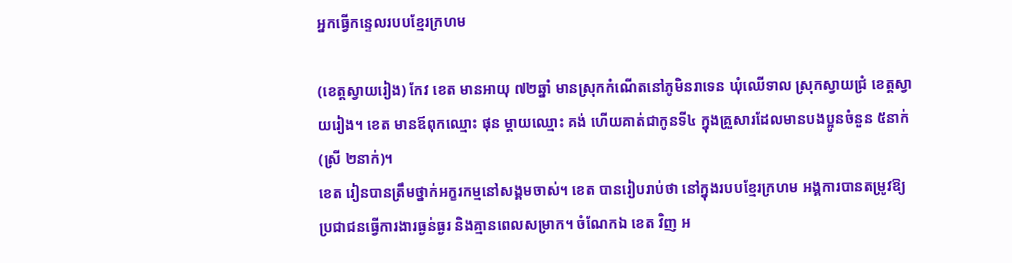អ្នកធ្វើកន្ទេលរបបខ្មែរក្រហម

(ខេត្តស្វាយរៀង) កែវ ខេត មានអាយុ ៧២ឆ្នាំ មានស្រុកកំណើតនៅភូមិនរាទេន ឃុំឈើទាល ស្រុកស្វាយជ្រំ ខេត្តស្វាយរៀង។ ខេត មានឪពុកឈ្មោះ ផុន ម្តាយឈ្មោះ គង់ ហើយគាត់ជាកូនទី៤ ក្នុងគ្រួសារដែលមានបងប្អូនចំនួន ៥នាក់ (ស្រី ២នាក់)។
ខេត រៀនបានត្រឹមថ្នាក់អក្ខរកម្មនៅសង្គមចាស់។ ខេត បានរៀបរាប់ថា នៅក្នុងរបបខ្មែរក្រហម អង្គការបានតម្រូវឱ្យប្រជាជនធ្វើការងារធ្ងន់ធ្ងរ និងគ្មានពេលសម្រាក។ ចំណែកឯ ខេត វិញ អ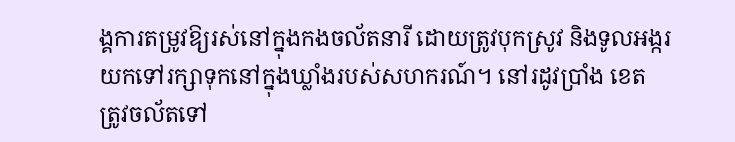ង្គការតម្រូវឱ្យរស់នៅក្នុងកងចល័តនារី ដោយត្រូវបុកស្រូវ និងទូលអង្ករយកទៅរក្សាទុកនៅក្នុងឃ្លាំងរបស់សហករណ៍។ នៅរដូវប្រាំង ខេត ត្រូវចល័តទៅ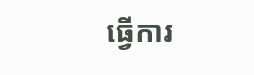ធ្វើការ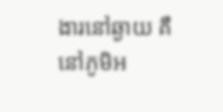ងារនៅឆ្ងាយ គឺនៅភូមិអ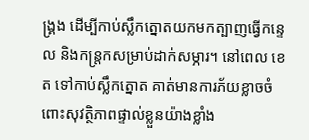ង្គ្រង ដើម្បីកាប់ស្លឹកត្នោតយកមកត្បាញធ្វើកន្ទេល និងកន្ត្រកសម្រាប់ដាក់សម្ភារ។ នៅពេល ខេត ទៅកាប់ស្លឹកត្នោត គាត់មានការភ័យខ្លាចចំពោះសុវត្ថិភាពផ្ទាល់ខ្លួនយ៉ាងខ្លាំង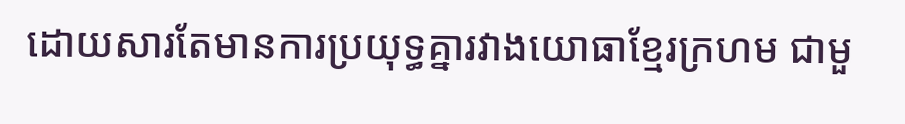ដោយសារតែមានការប្រយុទ្ធគ្នារវាងយោធាខ្មែរក្រហម ជាមួ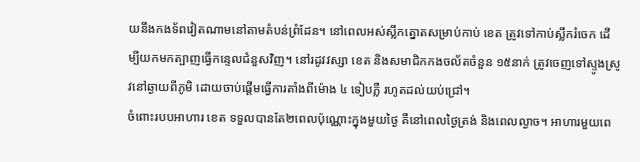យនឹងកងទ័ពវៀតណាមនៅតាមតំបន់ព្រំដែន។ នៅពេលអស់ស្លឹកត្នោតសម្រាប់កាប់ ខេត ត្រូវទៅកាប់ស្លឹករំចេក ដើម្បីយកមកត្បាញធ្វើកន្ទេលជំនួសវិញ។ នៅរដូវវស្សា ខេត និងសមាជិកកងចល័តចំនួន ១៥នាក់ ត្រូវចេញទៅស្ទូងស្រូវនៅឆ្ងាយពីភូមិ ដោយចាប់ផ្តើមធ្វើការតាំងពីម៉ោង ៤ ទៀបភ្លឺ រហូតដល់យប់ជ្រៅ។
ចំពោះរបបអាហារ ខេត ទទួលបានតែ២ពេលប៉ុណ្ណោះក្នុងមួយថ្ងៃ គឺនៅពេលថ្ងៃត្រង់ និងពេលល្ងាច។ អាហារមួយពេ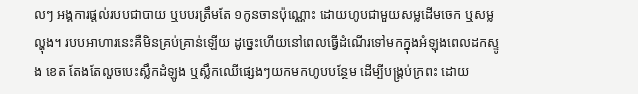លៗ អង្គការផ្តល់របបជាបាយ ឬបបរត្រឹមតែ ១កូនចានប៉ុណ្ណោះ ដោយហូបជាមួយសម្លដើមចេក ឬសម្លល្ហុង។ របបអាហារនេះគឺមិនគ្រប់គ្រាន់ឡើយ ដូច្នេះហើយនៅពេលធ្វើដំណើរទៅមកក្នុងអំឡុងពេលដកស្ទូង ខេត តែងតែលួចបេះស្លឹកដំឡូង ឬស្លឹកឈើផ្សេងៗយកមកហូបបន្ថែម ដើម្បីបង្គ្រប់ក្រពះ ដោយ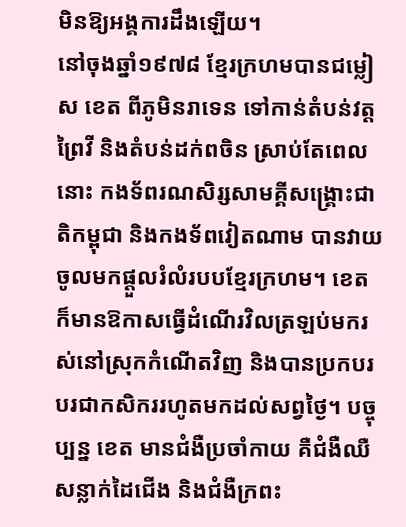មិនឱ្យអង្គការដឹងឡើយ។
នៅចុងឆ្នាំ១៩៧៨ ខ្មែរក្រហមបានជម្លៀស ខេត ពីភូមិនរាទេន ទៅកាន់តំបន់វត្តព្រៃវី និងតំបន់ដក់ពចិន ស្រាប់តែពេលនោះ កងទ័ពរណសិរ្សសាមគ្គីសង្គ្រោះជាតិកម្ពុជា និងកងទ័ពវៀតណាម បានវាយចូលមកផ្តួលរំលំរបបខ្មែរក្រហម។ ខេត ក៏មានឱកាសធ្វើដំណើរវិលត្រឡប់មករស់នៅស្រុកកំណើតវិញ និងបានប្រកបរបរជាកសិកររហូតមកដល់សព្វថ្ងៃ។ បច្ចុប្បន្ន ខេត មានជំងឺប្រចាំកាយ គឺជំងឺឈឺសន្លាក់ដៃជើង និងជំងឺក្រពះ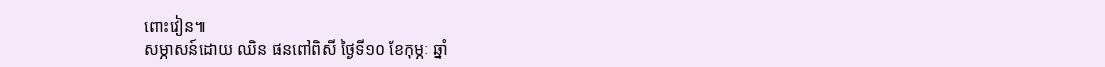ពោះវៀន៕
សម្ភាសន៍ដោយ ឈិន ផនពៅពិសី ថ្ងៃទី១០ ខែកុម្ភៈ ឆ្នាំ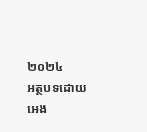២០២៤
អត្ថបទដោយ អេង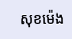សុខម៉េង